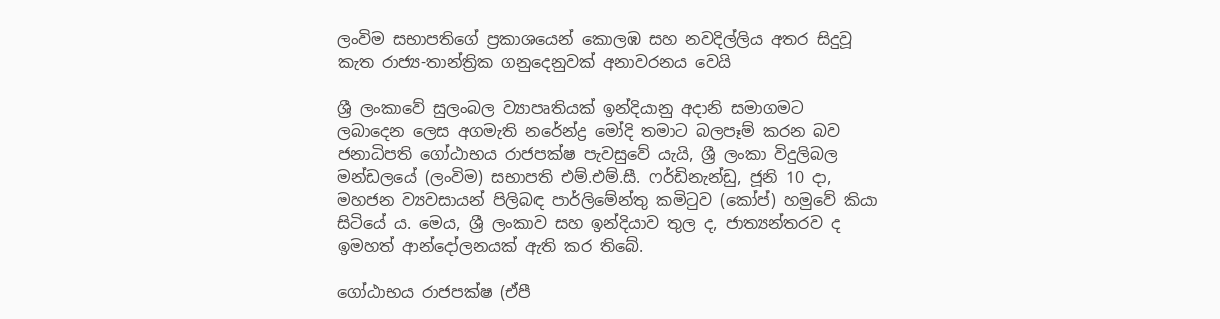ලංවිම සභාපතිගේ ප්‍රකාශය‍ෙන් කොලඹ සහ නවදිල්ලිය අතර සිදුවූ කැත රාජ්‍ය-තාන්ත්‍රික ගනුදෙනුවක් අනාවරනය වෙයි

ශ්‍රී ලංකාවේ සුලංබල ව්‍යාපෘතියක් ඉන්දියානු අදානි සමාගමට ලබාදෙන ලෙස අගමැති නරේන්ද්‍ර මෝදි තමාට බලපෑම් කරන බව ජනාධිපති ගෝඨාභය රාජපක්ෂ පැවසුවේ යැයි, ශ්‍රී ලංකා විදුලිබල මන්ඩලයේ (ලංවිම) සභාපති එම්.එම්.සී. ෆර්ඩිනැන්ඩු, ජූනි 10 දා, මහජන ව්‍යවසායන් පිලිබඳ පාර්ලිමේන්තු කමිටුව (කෝප්) හමුවේ කියා සිටියේ ය. මෙය, ශ්‍රී ලංකාව සහ ඉන්දියාව තුල ද, ජාත්‍යන්තරව ද ඉමහත් ආන්දෝලනයක් ඇති කර තිබේ.

ගෝඨාභය රාජපක්ෂ (ඒපී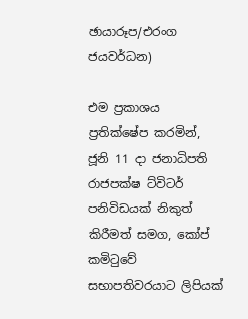ඡායාරූප/එරංග ජයවර්ධන)

එම ප්‍රකාශය ප්‍රතික්ෂේප කරමින්, ජූනි 11 දා ජනාධිපති රාජපක්ෂ ට්විටර් පනිවිඩයක් නිකුත් කිරීමත් සමග, කෝප් කමිටුවේ සභාපතිවරයාට ලිපියක්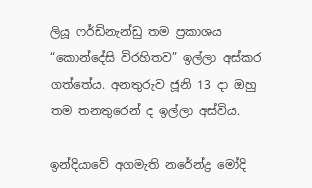ලියූ ෆර්ඩිනැන්ඩු තම ප්‍රකාශය “කොන්දේසි විරහිතව” ඉල්ලා අස්කර ගත්තේය. අනතුරුව ජූනි 13 දා ඔහු තම තනතුරෙන් ද ඉල්ලා අස්විය.

ඉන්දියාවේ අගමැති නරේන්ද්‍ර මෝදි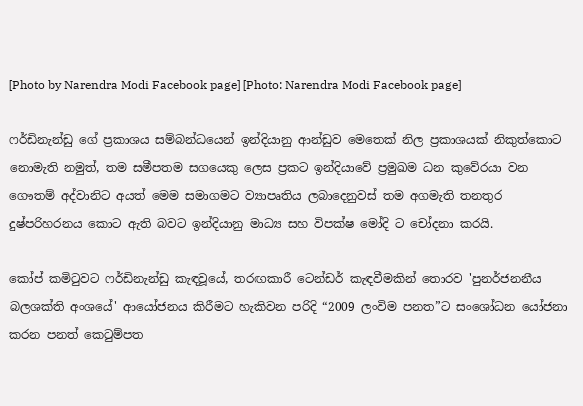[Photo by Narendra Modi Facebook page] [Photo: Narendra Modi Facebook page]

ෆර්ඩිනැන්ඩු ගේ ප්‍රකාශය සම්බන්ධයෙන් ඉන්දියානු ආන්ඩුව මෙතෙක් නිල ප්‍රකාශයක් නිකුත්කොට නොමැති නමුත්, තම සමීපතම සගයෙකු ලෙස ප්‍රකට ඉන්දියාවේ ප්‍රමුඛම ධන කුවේරයා වන ගෞතම් අද්වානිට අයත් මෙම සමාගමට ව්‍යාපෘතිය ලබාදෙනුවස් තම අගමැති තනතුර දුෂ්පරිහරනය කොට ඇති බවට ඉන්දියානු මාධ්‍ය සහ විපක්ෂ මෝදි ට චෝදනා කරයි.

කෝප් කමිටුවට ෆර්ඩිනැන්ඩු කැඳවූයේ, තරඟකාරී ටෙන්ඩර් කැඳවීමකින් තොරව 'පුනර්ජනනීය බලශක්ති අංශයේ' ආයෝජනය කිරීමට හැකිවන පරිදි “2009 ලංවිම පනත”ට සංශෝධන යෝජනා කරන පනත් කෙටුම්පත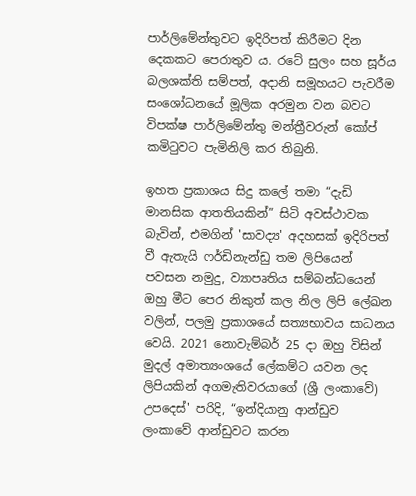පාර්ලිමේන්තුවට ඉදිරිපත් කිරීමට දින දෙකකට පෙරාතුව ය. රටේ සුලං සහ සූර්ය බලශක්ති සම්පත්, අදානි සමූහයට පැවරීම සංශෝධනයේ මූලික අරමුන වන බවට විපක්ෂ පාර්ලිමේන්තු මන්ත්‍රීවරුන් කෝප් කමිටුවට පැමිනිලි කර තිබුනි.

ඉහත ප්‍රකාශය සිදු කලේ තමා “දැඩි මානසික ආතතියකින්” සිටි අවස්ථාවක බැවින්, එමගින් 'සාවද්‍ය' අදහසක් ඉදිරිපත් වී ඇතැයි ෆර්ඩිනැන්ඩු තම ලිපියෙන් පවසන නමුදු, ව්‍යාපෘතිය සම්බන්ධයෙන් ඔහු මීට පෙර නිකුත් කල නිල ලිපි ලේඛන වලින්, පලමු ප්‍රකාශයේ සත්‍යභාවය සාධනය වෙයි. 2021 නොවැම්බර් 25 දා ඔහු විසින් මුදල් අමාත්‍යංශයේ ලේකම්ට යවන ලද ලිපියකින් අගමැතිවරයාගේ (ශ්‍රී ලංකාවේ) උපදෙස්' පරිදි, “ඉන්දියානු ආන්ඩුව ලංකාවේ ආන්ඩුවට කරන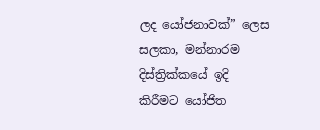ලද යෝජනාවක්” ලෙස සලකා, මන්නාරම දිස්ත්‍රික්කයේ ඉදි කිරීමට යෝජිත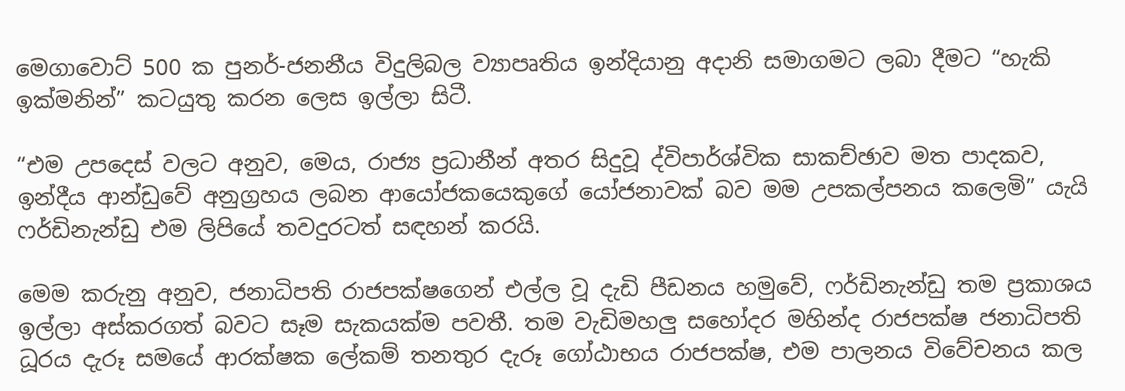මෙගාවොට් 500 ක පුනර්-ජනනීය විදුලිබල ව්‍යාපෘතිය ඉන්දියානු අදානි සමාගමට ලබා දීමට “හැකි ඉක්මනින්” කටයුතු කරන ලෙස ඉල්ලා සිටී.

“එම උපදෙස් වලට අනුව, මෙය, රාජ්‍ය ප්‍රධානීන් අතර සිදුවූ ද්විපාර්ශ්වික සාකච්ඡාව මත පාදකව, ඉන්දීය ආන්ඩුවේ අනුග්‍රහය ලබන ආයෝජකයෙකුගේ යෝජනාවක් බව මම උපකල්පනය කලෙමි” යැයි ෆර්ඩිනැන්ඩු එම ලිපියේ තවදුරටත් සඳහන් කරයි.

මෙම කරුනු අනුව, ජනාධිපති රාජපක්ෂගෙන් එල්ල වූ දැඩි පීඩනය හමුවේ, ෆර්ඩිනැන්ඩු තම ප්‍රකාශය ඉල්ලා අස්කරගත් බවට සෑම සැකයක්ම පවතී. තම වැඩිමහලු සහෝදර මහින්ද රාජපක්ෂ ජනාධිපති ධූරය දැරූ සමයේ ආරක්ෂක ලේකම් තනතුර දැරූ ගෝඨාභය රාජපක්ෂ, එම පාලනය විවේචනය කල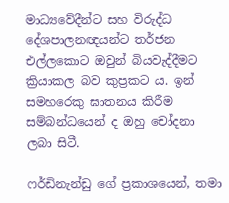මාධ්‍යවේදීන්ට සහ විරුද්ධ දේශපාලනඥයන්ට තර්ජන එල්ලකොට ඔවුන් බියවැද්දීමට ක්‍රියාකල බව කුප්‍රකට ය. ඉන් සමහරෙකු ඝාතනය කිරීම සම්බන්ධයෙන් ද ඔහු චෝදනා ලබා සිටී.

ෆර්ඩිනැන්ඩු ගේ ප්‍රකාශයෙන්, තමා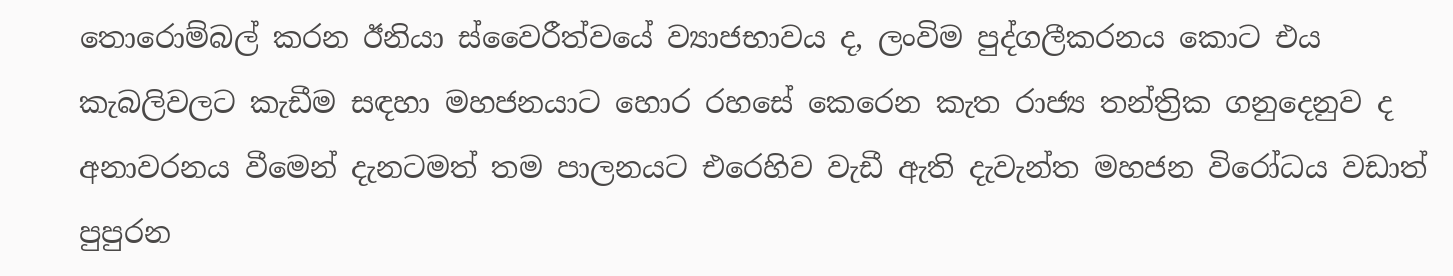තොරොම්බල් කරන ඊනියා ස්වෛරීත්වයේ ව්‍යාජභාවය ද, ලංවිම පුද්ගලීකරනය කොට එය කැබලිවලට කැඩීම සඳහා මහජනයාට හොර රහසේ කෙරෙන කැත රාජ්‍ය තන්ත්‍රික ගනුදෙනුව ද අනාවරනය වීමෙන් දැනටමත් තම පාලනයට එරෙහිව වැඩී ඇති දැවැන්ත මහජන විරෝධය වඩාත් පුපුරන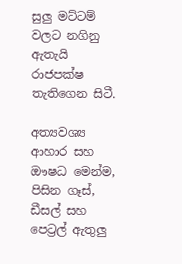සුලු මට්ටම් වලට නගිනු ඇතැයි රාජපක්ෂ තැතිගෙන සිටී.

අත්‍යවශ්‍ය ආහාර සහ ඖෂධ මෙන්ම, පිසින ගෑස්, ඩීසල් සහ පෙට්‍රල් ඇතුලු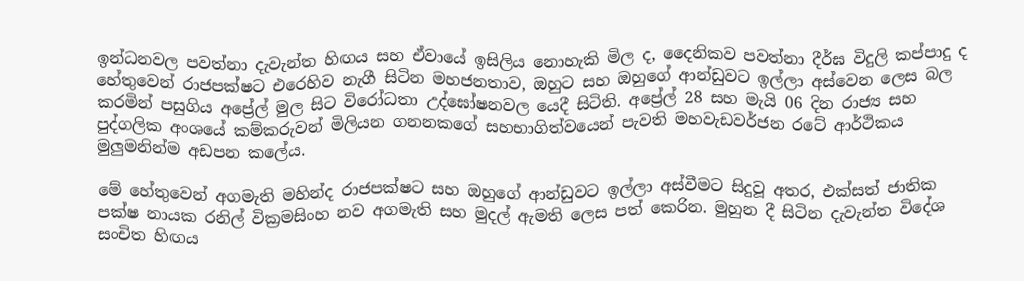ඉන්ධනවල පවත්නා දැවැන්ත හිඟය සහ ඒවායේ ඉසිලිය නොහැකි මිල ද, දෛනිකව පවත්නා දීර්ඝ විදුලි කප්පාදු ද හේතුවෙන් රාජපක්ෂට එරෙහිව නැගී සිටින මහජනතාව, ඔහුට සහ ඔහුගේ ආන්ඩුවට ඉල්ලා අස්වෙන ලෙස බල කරමින් පසුගිය අප්‍රේල් මුල සිට විරෝධතා උද්ඝෝෂනවල යෙදී සිටිති. අප්‍රේල් 28 සහ මැයි 06 දින රාජ්‍ය සහ පුද්ගලික අංශයේ කම්කරුවන් මිලියන ගනනකගේ සහභාගිත්වයෙන් පැවති මහවැඩවර්ජන රටේ ආර්ථිකය මුලුමනින්ම අඩපන කලේය.

මේ හේතුවෙන් අගමැති මහින්ද රාජපක්ෂට සහ ඔහුගේ ආන්ඩුවට ඉල්ලා අස්වීමට සිදුවූ අතර, එක්සත් ජාතික පක්ෂ නායක රනිල් වික්‍රමසිංහ නව අගමැති සහ මුදල් ඇමති ලෙස පත් කෙරින. මුහුන දී සිටින දැවැන්ත විදේශ සංචිත හිඟය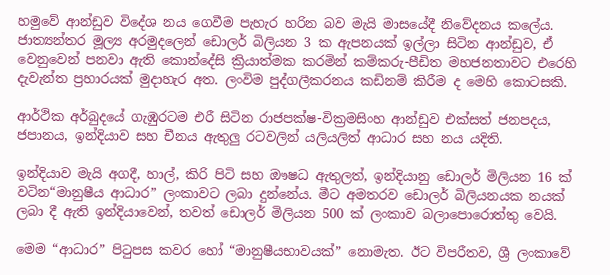හමුවේ ආන්ඩුව විදේශ නය ගෙවීම පැහැර හරින බව මැයි මාසයේදී නිවේදනය කලේය. ජාත්‍යන්තර මූල්‍ය අරමුදලෙන් ඩොලර් බිලියන 3 ක ඇපනයක් ඉල්ලා සිටින ආන්ඩුව, ඒ වෙනුවෙන් පනවා ඇති කොන්දේසි ක්‍රියාත්මක කරමින් කම්කරු-පීඩිත මහජනතාවට එරෙහි දැවැන්ත ප්‍රහාරයක් මුදාහැර අත. ලංවිම පුද්ගලීකරනය කඩිනම් කිරීම ද මෙහි කොටසකි.

ආර්ථික අර්බුදයේ ගැඹුරටම එරී සිටින රාජපක්ෂ-වික්‍රමසිංහ ආන්ඩුව එක්සත් ජනපදය, ජපානය, ඉන්දියාව සහ චීනය ඇතුලු රටවලින් යලියලිත් ආධාර සහ නය යදිති.

ඉන්දියාව මැයි අගදී, හාල්, කිරි පිටි සහ ඖෂධ ඇතුලත්, ඉන්දියානු ඩොලර් මිලියන 16 ක් වටින“මානුෂීය ආධාර” ලංකාවට ලබා දුන්නේය. මීට අමතරව ඩොලර් බිලියනයක නයක් ලබා දී ඇති ඉන්දියාවෙන්, තවත් ඩොලර් මිලියන 500 ක් ලංකාව බලාපොරොත්තු වෙයි.

මෙම “ආධාර” පිටුපස කවර හෝ “මානුෂීයභාවයක්” නොමැත. ඊට විපරීතව, ශ්‍රී ලංකාවේ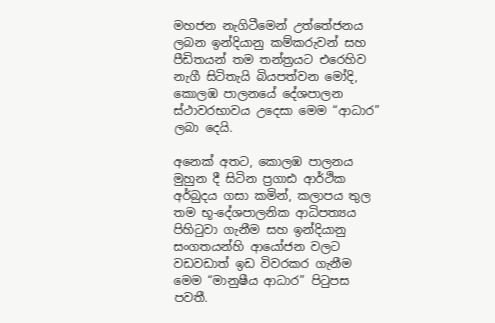මහජන නැගිටීමෙන් උත්තේජනය ලබන ඉන්දියානු කම්කරුවන් සහ පීඩිතයන් තම තන්ත්‍රයට එරෙහිව නැගී සිටිතැයි බියපත්වන මෝදි, කොලඹ පාලනයේ දේශපාලන ස්ථාවරභාවය උදෙසා මෙම “ආධාර” ලබා දෙයි.

අනෙක් අතට, කොලඹ පාලනය මුහුන දී සිටින ප්‍රගාඪ ආර්ථික අර්බුදය ගසා කමින්, කලාපය තුල තම භූ-දේශපාලනික ආධිපත්‍යය පිහිටුවා ගැනීම සහ ඉන්දියානු සංගතයන්හි ආයෝජන වලට වඩවඩාත් ඉඩ විවරකර ගැනීම මෙම “මානුෂීය ආධාර” පිටුපස පවතී.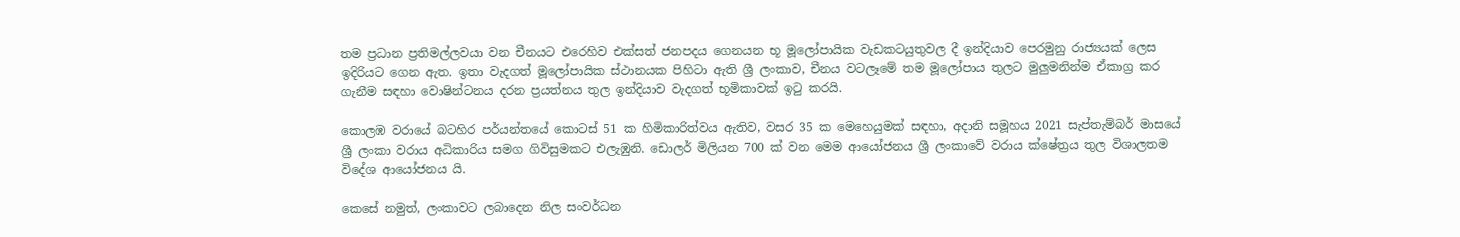තම ප්‍රධාන ප්‍රතිමල්ලවයා වන චීනයට එරෙහිව එක්සත් ජනපදය ගෙනයන භූ මූලෝපායික වැඩකටයුතුවල දී ඉන්දියාව පෙරමුනු රාජ්‍යයක් ලෙස ඉදිරියට ගෙන ඇත. ඉතා වැදගත් මූලෝපායික ස්ථානයක පිහිටා ඇති ශ්‍රී ලංකාව, චීනය වටලෑමේ තම මූලෝපාය තුලට මුලුමනින්ම ඒකාග්‍ර කර ගැනීම සඳහා වොෂින්ටනය දරන ප්‍රයත්නය තුල ඉන්දියාව වැදගත් භූමිකාවක් ඉටු කරයි.

කොලඹ වරායේ බටහිර පර්යන්තයේ කොටස් 51 ක හිමිකාරිත්වය ඇතිව, වසර 35 ක මෙහෙයුමක් සඳහා, අදානි සමූහය 2021 සැප්තැම්බර් මාසයේ ශ්‍රී ලංකා වරාය අධිකාරිය සමග ගිවිසුමකට එලැඹුනි. ඩොලර් මිලියන 700 ක් වන මෙම ආයෝජනය ශ්‍රී ලංකාවේ වරාය ක්ෂේත්‍රය තුල විශාලතම විදේශ ආයෝජනය යි.

කෙසේ නමුත්, ලංකාවට ලබාදෙන නිල සංවර්ධන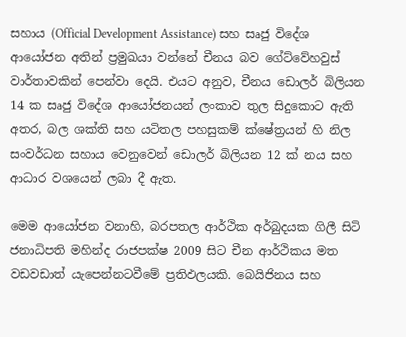සහාය (Official Development Assistance) සහ සෘජු විදේශ ආයෝජන අතින් ප්‍රමුඛයා වන්නේ චීනය බව ගේට්වේහවුස් වාර්තාවකින් පෙන්වා දෙයි. එයට අනුව, චීනය ඩොලර් බිලියන 14 ක සෘජු විදේශ ආයෝජනයන් ලංකාව තුල සිදුකොට ඇති අතර, බල ශක්ති සහ යටිතල පහසුකම් ක්ෂේත්‍රයන් හි නිල සංවර්ධන සහාය වෙනුවෙන් ඩොලර් බිලියන 12 ක් නය සහ ආධාර වශයෙන් ලබා දී ඇත.

මෙම ආයෝජන වනාහි, බරපතල ආර්ථික අර්බුදයක ගිලී සිටි ජනාධිපති මහින්ද රාජපක්ෂ 2009 සිට චීන ආර්ථිකය මත වඩවඩාත් යැපෙන්නටවීමේ ප්‍රතිඵලයකි. බෙයිජිනය සහ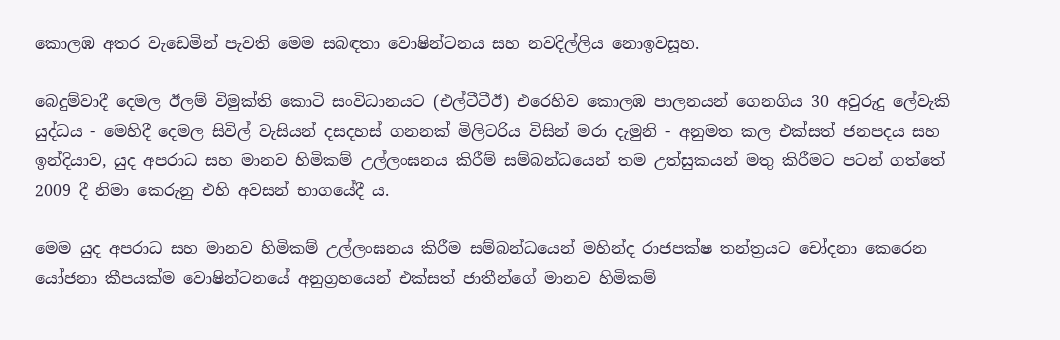කොලඹ අතර වැඩෙමින් පැවති මෙම සබඳතා වොෂින්ටනය සහ නවදිල්ලිය නොඉවසූහ.

බෙදුම්වාදී දෙමල ඊලම් විමුක්ති කොටි සංවිධානයට (එල්ටීටීඊ) එරෙහිව කොලඹ පාලනයන් ගෙනගිය 30 අවුරුදු ලේවැකි යුද්ධය - මෙහිදී දෙමල සිවිල් වැසියන් දසදහස් ගනනක් මිලිටරිය විසින් මරා දැමුනි - අනුමත කල එක්සත් ජනපදය සහ ඉන්දියාව, යුද අපරාධ සහ මානව හිමිකම් උල්ලංඝනය කිරීම් සම්බන්ධයෙන් තම උත්සුකයන් මතු කිරීමට පටන් ගත්තේ 2009 දී නිමා කෙරුනු එහි අවසන් භාගයේදී ය.

මෙම යුද අපරාධ සහ මානව හිමිකම් උල්ලංඝනය කිරීම සම්බන්ධයෙන් මහින්ද රාජපක්ෂ තන්ත්‍රයට චෝදනා කෙරෙන යෝජනා කීපයක්ම වොෂින්ටනයේ අනුග්‍රහයෙන් එක්සත් ජාතීන්ගේ මානව හිමිකම්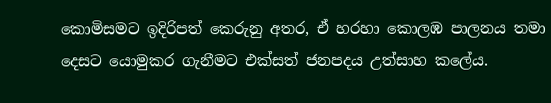කොමිසමට ඉදිරිපත් කෙරුනු අතර, ඒ හරහා කොලඹ පාලනය තමා දෙසට යොමුකර ගැනීමට එක්සත් ජනපදය උත්සාහ කලේය.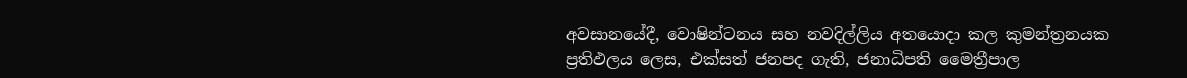අවසානයේදී, වොෂින්ටනය සහ නවදිල්ලිය අතයොදා කල කුමන්ත්‍රනයක ප්‍රතිඵලය ලෙස, එක්සත් ජනපද ගැති, ජනාධිපති මෛත්‍රීපාල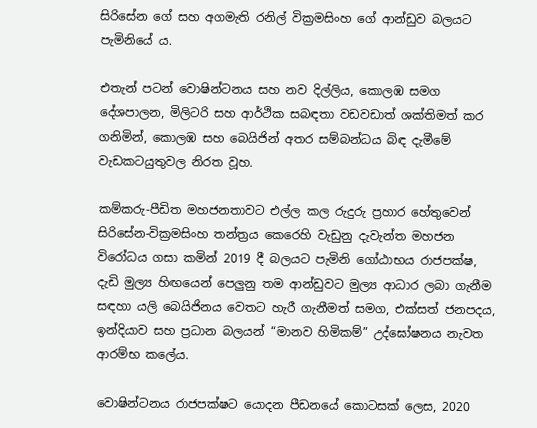සිරිසේන ගේ සහ අගමැති රනිල් වික්‍රමසිංහ ගේ ආන්ඩුව බලයට පැමිනියේ ය.

එතැන් පටන් වොෂින්ටනය සහ නව දිල්ලිය, කොලඹ සමග දේශපාලන, මිලිටරි සහ ආර්ථික සබඳතා වඩවඩාත් ශක්තිමත් කර ගනිමින්, කොලඹ සහ බෙයිජින් අතර සම්බන්ධය බිඳ දැමීමේ වැඩකටයුතුවල නිරත වූහ.

කම්කරු-පීඩිත මහජනතාවට එල්ල කල රුදුරු ප්‍රහාර හේතුවෙන් සිරිසේන-වික්‍රමසිංහ තන්ත්‍රය කෙරෙහි වැඩුනු දැවැන්ත මහජන විරෝධය ගසා කමින් 2019 දී බලයට පැමිනි ගෝඨාභය රාජපක්ෂ, දැඩි මුල්‍ය හිඟයෙන් පෙලුනු තම ආන්ඩුවට මුල්‍ය ආධාර ලබා ගැනීම සඳහා යලි බෙයිජිනය වෙතට හැරී ගැනීමත් සමග, එක්සත් ජනපදය, ඉන්දියාව සහ ප්‍රධාන බලයන් “මානව හිමිකම්” උද්ඝෝෂනය නැවත ආරම්භ කලේය.

වොෂින්ටනය රාජපක්ෂට යොදන පීඩනයේ කොටසක් ලෙස, 2020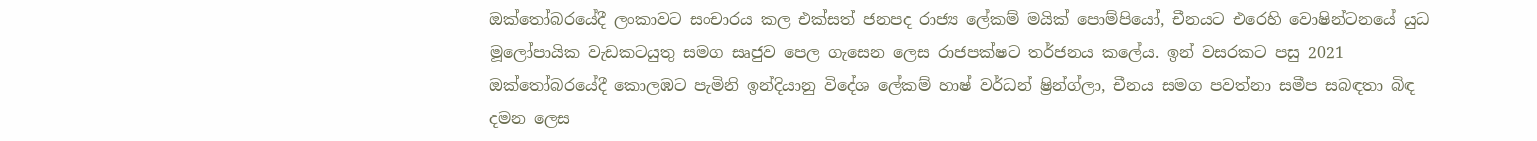ඔක්තෝබරයේදී ලංකාවට සංචාරය කල එක්සත් ජනපද රාජ්‍ය ලේකම් මයික් පොම්පියෝ, චීනයට එරෙහි වොෂින්ටනයේ යුධ මූලෝපායික වැඩකටයුතු සමග සෘජුව පෙල ගැසෙන ලෙස රාජපක්ෂට තර්ජනය කලේය. ඉන් වසරකට පසු 2021 ඔක්තෝබරයේදී කොලඹට පැමිනි ඉන්දියානු විදේශ ලේකම් හාෂ් වර්ධන් ෂ්‍රින්ග්ලා, චීනය සමග පවත්නා සමීප සබඳතා බිඳ දමන ලෙස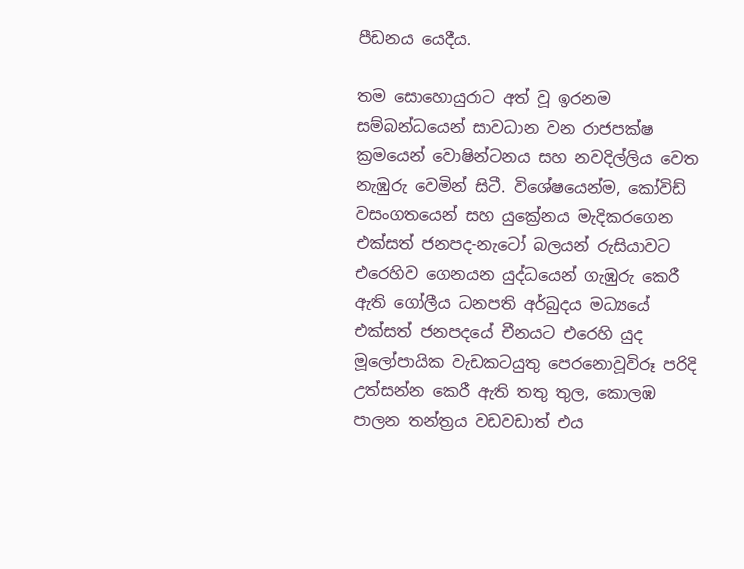පීඩනය යෙදීය.

තම සොහොයුරාට අත් වූ ඉරනම සම්බන්ධයෙන් සාවධාන වන රාජපක්ෂ ක්‍රමයෙන් වොෂින්ටනය සහ නවදිල්ලිය වෙත නැඹුරු වෙමින් සිටී. විශේෂයෙන්ම, කෝවිඩ් වසංගතයෙන් සහ යුක්‍රේනය මැදිකරගෙන එක්සත් ජනපද-නැටෝ බලයන් රුසියාවට එරෙහිව ගෙනයන යුද්ධයෙන් ගැඹුරු කෙරී ඇති ගෝලීය ධනපති අර්බුදය මධ්‍යයේ එක්සත් ජනපදයේ චීනයට එරෙහි යුද මූලෝපායික වැඩකටයුතු පෙරනොවූවිරූ පරිදි උත්සන්න කෙරී ඇති තතු තුල, කොලඹ පාලන තන්ත්‍රය වඩවඩාත් එය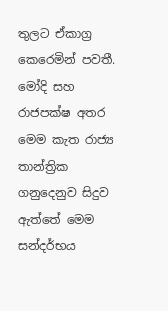තුලට ඒකාග්‍ර කෙරෙමින් පවතී. මෝදි සහ රාජපක්ෂ අතර මෙම කැත රාජ්‍ය තාන්ත්‍රික ගනුදෙනුව සිදුව ඇත්තේ මෙම සන්දර්භය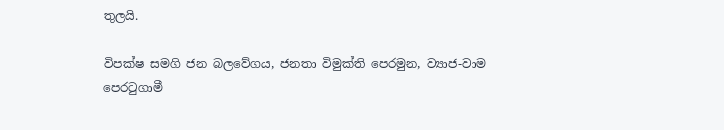තුලයි.

විපක්ෂ සමගි ජන බලවේගය, ජනතා විමුක්ති පෙරමුන, ව්‍යාජ-වාම පෙරටුගාමී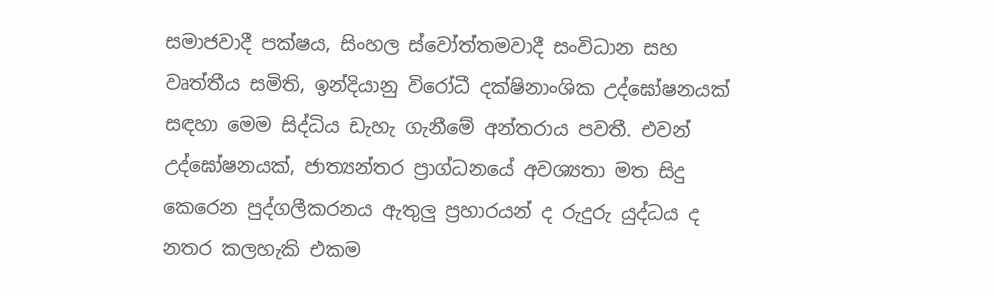සමාජවාදී පක්ෂය, සිංහල ස්වෝත්තමවාදී සංවිධාන සහ වෘත්තීය සමිති, ඉන්දියානු විරෝධී දක්ෂිනාංශික උද්ඝෝෂනයක් සඳහා මෙම සිද්ධිය ඩැහැ ගැනීමේ අන්තරාය පවතී. එවන් උද්ඝෝෂනයක්, ජාත්‍යන්තර ප්‍රාග්ධනයේ අවශ්‍යතා මත සිදු කෙරෙන පුද්ගලීකරනය ඇතුලු ප්‍රහාරයන් ද රුදුරු යුද්ධය ද නතර කලහැකි එකම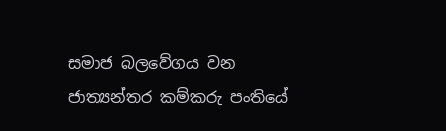සමාජ බලවේගය වන ජාත්‍යන්තර කම්කරු පංතියේ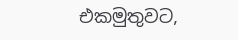එකමුතුවට,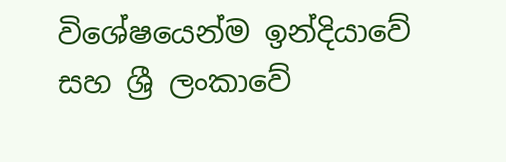විශේෂයෙන්ම ඉන්දියාවේ සහ ශ්‍රී ලංකාවේ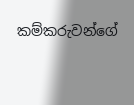කම්කරුවන්ගේ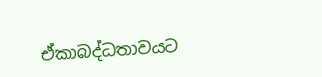ඒකාබද්ධතාවයට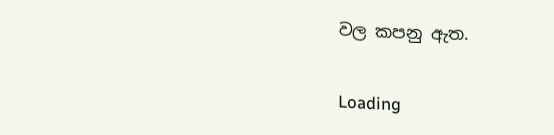වල කපනු ඇත.

Loading